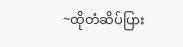~ထိုတံဆိပ်ပြား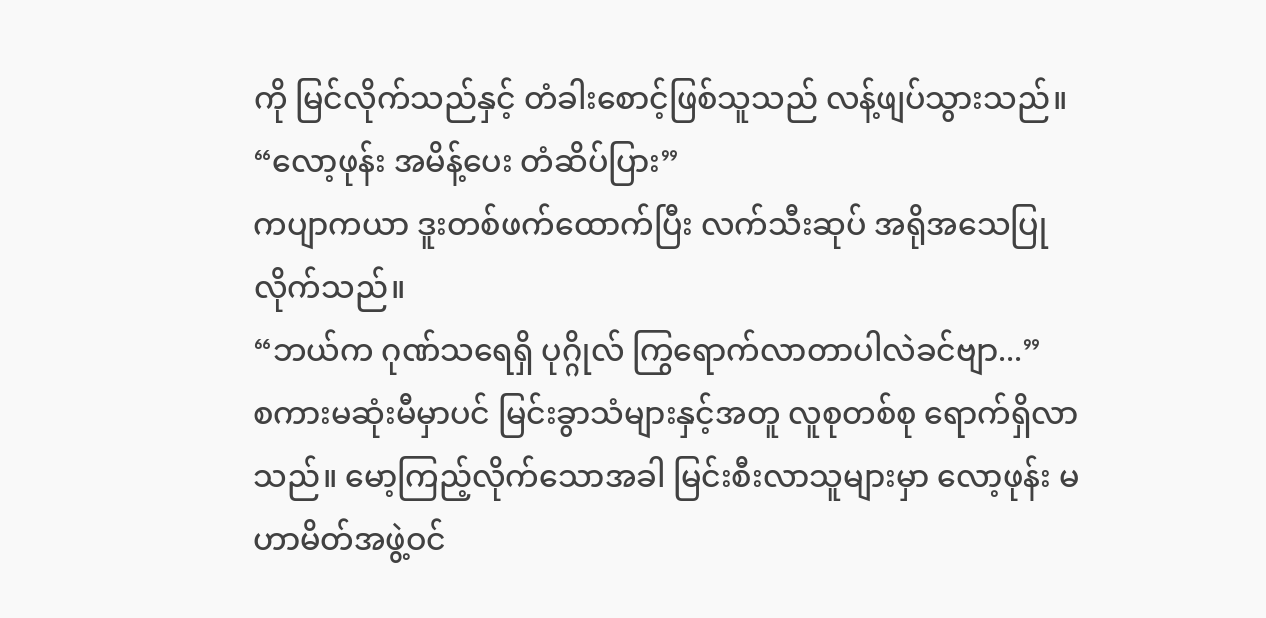ကို မြင်လိုက်သည်နှင့် တံခါးစောင့်ဖြစ်သူသည် လန့်ဖျပ်သွားသည်။
“လော့ဖုန်း အမိန့်ပေး တံဆိပ်ပြား”
ကပျာကယာ ဒူးတစ်ဖက်ထောက်ပြီး လက်သီးဆုပ် အရိုအသေပြုလိုက်သည်။
“ဘယ်က ဂုဏ်သရေရှိ ပုဂ္ဂိုလ် ကြွရောက်လာတာပါလဲခင်ဗျာ...”
စကားမဆုံးမီမှာပင် မြင်းခွာသံများနှင့်အတူ လူစုတစ်စု ရောက်ရှိလာသည်။ မော့ကြည့်လိုက်သောအခါ မြင်းစီးလာသူများမှာ လော့ဖုန်း မဟာမိတ်အဖွဲ့ဝင်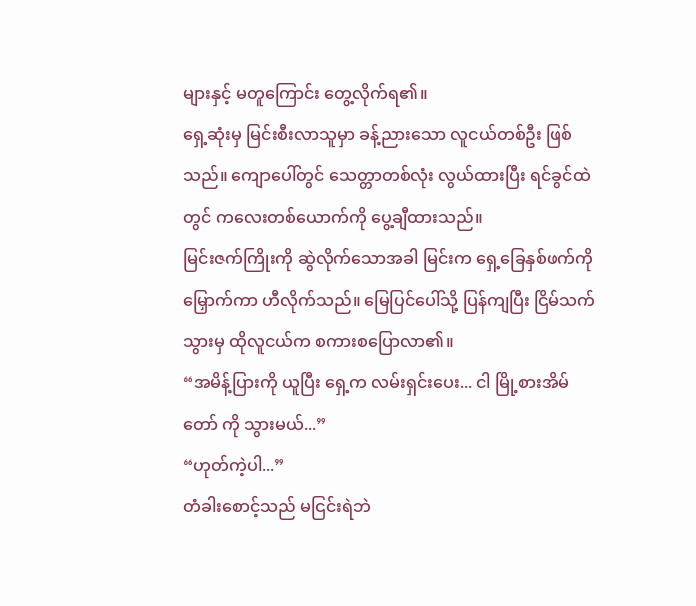များနှင့် မတူကြောင်း တွေ့လိုက်ရ၏။
ရှေ့ဆုံးမှ မြင်းစီးလာသူမှာ ခန့်ညားသော လူငယ်တစ်ဦး ဖြစ်သည်။ ကျောပေါ်တွင် သေတ္တာတစ်လုံး လွယ်ထားပြီး ရင်ခွင်ထဲတွင် ကလေးတစ်ယောက်ကို ပွေ့ချီထားသည်။
မြင်းဇက်ကြိုးကို ဆွဲလိုက်သောအခါ မြင်းက ရှေ့ခြေနှစ်ဖက်ကို မြှောက်ကာ ဟီလိုက်သည်။ မြေပြင်ပေါ်သို့ ပြန်ကျပြီး ငြိမ်သက်သွားမှ ထိုလူငယ်က စကားစပြောလာ၏။
“အမိန့်ပြားကို ယူပြီး ရှေ့က လမ်းရှင်းပေး... ငါ မြို့စားအိမ်တော် ကို သွားမယ်...”
“ဟုတ်ကဲ့ပါ...”
တံခါးစောင့်သည် မငြင်းရဲဘဲ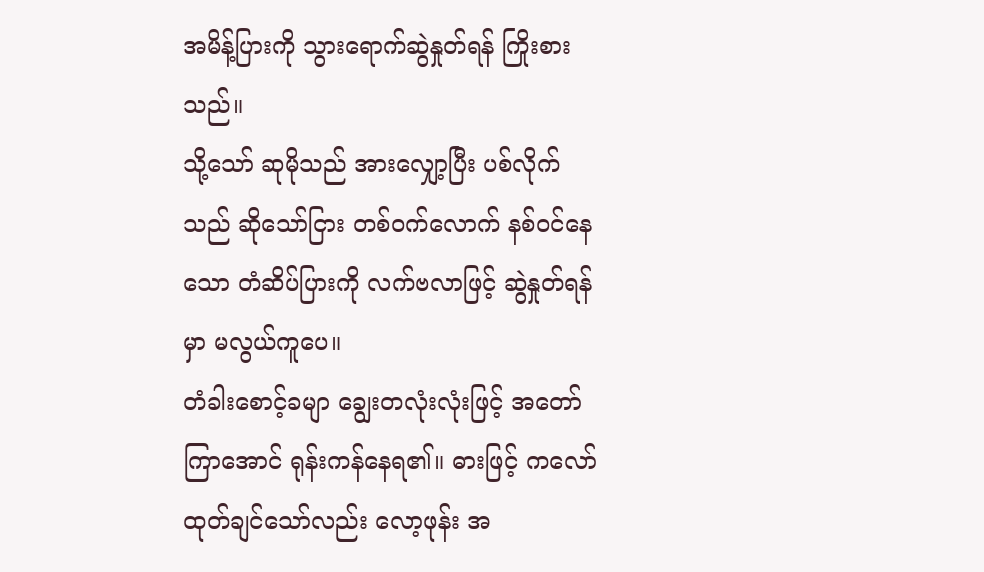အမိန့်ပြားကို သွားရောက်ဆွဲနှုတ်ရန် ကြိုးစားသည်။
သို့သော် ဆုမိုသည် အားလျှော့ပြီး ပစ်လိုက်သည် ဆိုသော်ငြား တစ်ဝက်လောက် နစ်ဝင်နေသော တံဆိပ်ပြားကို လက်ဗလာဖြင့် ဆွဲနှုတ်ရန်မှာ မလွယ်ကူပေ။
တံခါးစောင့်ခမျာ ချွေးတလုံးလုံးဖြင့် အတော်ကြာအောင် ရုန်းကန်နေရ၏။ ဓားဖြင့် ကလော်ထုတ်ချင်သော်လည်း လော့ဖုန်း အ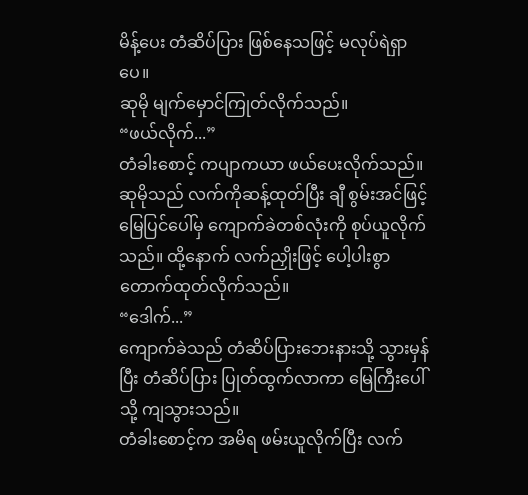မိန့်ပေး တံဆိပ်ပြား ဖြစ်နေသဖြင့် မလုပ်ရဲရှာပေ။
ဆုမို မျက်မှောင်ကြုတ်လိုက်သည်။
“ဖယ်လိုက်...”
တံခါးစောင့် ကပျာကယာ ဖယ်ပေးလိုက်သည်။
ဆုမိုသည် လက်ကိုဆန့်ထုတ်ပြီး ချီ စွမ်းအင်ဖြင့် မြေပြင်ပေါ်မှ ကျောက်ခဲတစ်လုံးကို စုပ်ယူလိုက်သည်။ ထို့နောက် လက်ညှိုးဖြင့် ပေါ့ပါးစွာ တောက်ထုတ်လိုက်သည်။
“ဒေါက်...”
ကျောက်ခဲသည် တံဆိပ်ပြားဘေးနားသို့ သွားမှန်ပြီး တံဆိပ်ပြား ပြုတ်ထွက်လာကာ မြေကြီးပေါ်သို့ ကျသွားသည်။
တံခါးစောင့်က အမိရ ဖမ်းယူလိုက်ပြီး လက်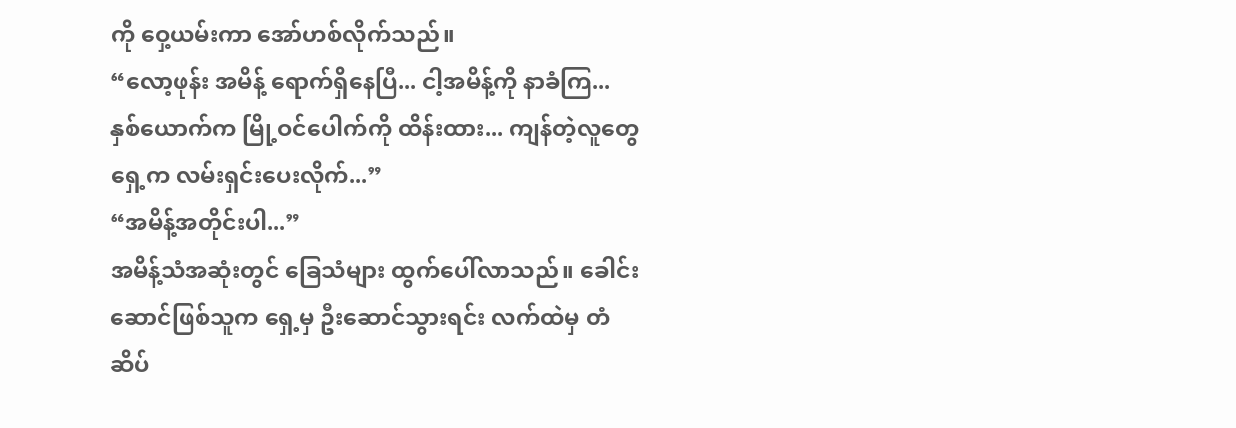ကို ဝှေ့ယမ်းကာ အော်ဟစ်လိုက်သည်။
“လော့ဖုန်း အမိန့် ရောက်ရှိနေပြီ... ငါ့အမိန့်ကို နာခံကြ... နှစ်ယောက်က မြို့ဝင်ပေါက်ကို ထိန်းထား... ကျန်တဲ့လူတွေ ရှေ့က လမ်းရှင်းပေးလိုက်...”
“အမိန့်အတိုင်းပါ...”
အမိန့်သံအဆုံးတွင် ခြေသံများ ထွက်ပေါ်လာသည်။ ခေါင်းဆောင်ဖြစ်သူက ရှေ့မှ ဦးဆောင်သွားရင်း လက်ထဲမှ တံဆိပ်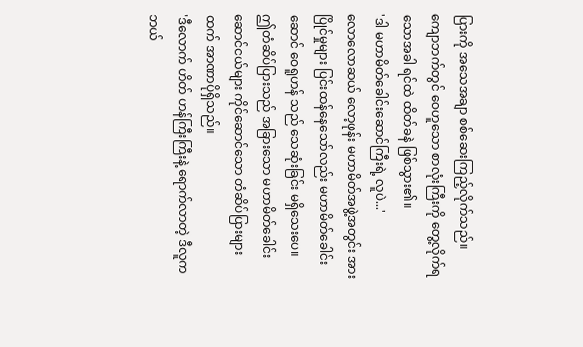ပြားကို အသေအချာ စစ်ဆေးကြည့်လိုက်သည်။
ကျောဘက်တွင် ဝေဟူသော စာလုံးကြီးကို တွေ့လိုက်ရသောအခါ ရင်ထဲ ထိတ်ခနဲ ဖြစ်သွား၏။
'ဒါ မဟာမိတ်ခေါင်းဆောင်ကြီးရဲ့ လူပဲ...'
လောလောဆယ် လော့ဖုန်း မဟာမိတ်အဖွဲ့အတွင်း အားပြိုင်မှုများ ပြင်းထန်နေသော်လည်း မဟာမိတ်ခေါင်းဆောင် ဝေရူဟန် သည် သေဆုံးခြင်း မရှိသေးပေ။
ဤတံဆိပ်ပြားသည် အခြားသော မဟာမိတ်ခေါင်းဆောင်ငယ်များ ကိုင်ဆောင်သော တံဆိပ်ပြားများထက် အာဏာပိုရှိသည်။
'ဒီလောက် ဟိတ် ဟန်ကြီးကြီးနဲ့ ရောက်လာတဲ့ ဒီလူက ဘယ်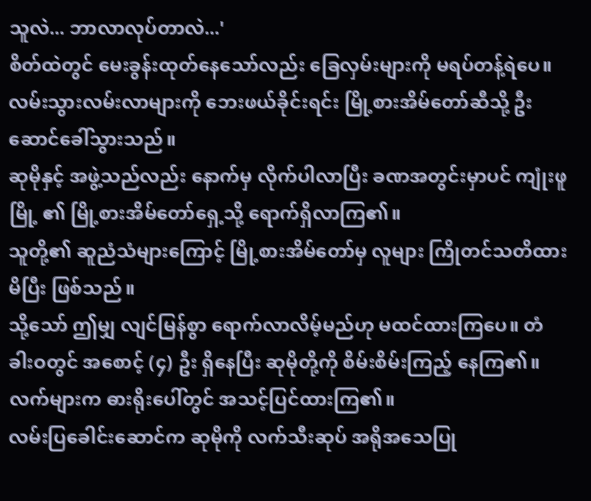သူလဲ... ဘာလာလုပ်တာလဲ...'
စိတ်ထဲတွင် မေးခွန်းထုတ်နေသော်လည်း ခြေလှမ်းများကို မရပ်တန့်ရဲပေ။ လမ်းသွားလမ်းလာများကို ဘေးဖယ်ခိုင်းရင်း မြို့စားအိမ်တော်ဆီသို့ ဦးဆောင်ခေါ်သွားသည်။
ဆုမိုနှင့် အဖွဲ့သည်လည်း နောက်မှ လိုက်ပါလာပြီး ခဏအတွင်းမှာပင် ကျုံးဖူမြို့ ၏ မြို့စားအိမ်တော်ရှေ့သို့ ရောက်ရှိလာကြ၏။
သူတို့၏ ဆူညံသံများကြောင့် မြို့စားအိမ်တော်မှ လူများ ကြိုတင်သတိထားမိပြီး ဖြစ်သည်။
သို့သော် ဤမျှ လျင်မြန်စွာ ရောက်လာလိမ့်မည်ဟု မထင်ထားကြပေ။ တံခါးဝတွင် အစောင့် (၄) ဦး ရှိနေပြီး ဆုမိုတို့ကို စိမ်းစိမ်းကြည့် နေကြ၏။ လက်များက ဓားရိုးပေါ်တွင် အသင့်ပြင်ထားကြ၏။
လမ်းပြခေါင်းဆောင်က ဆုမိုကို လက်သီးဆုပ် အရိုအသေပြု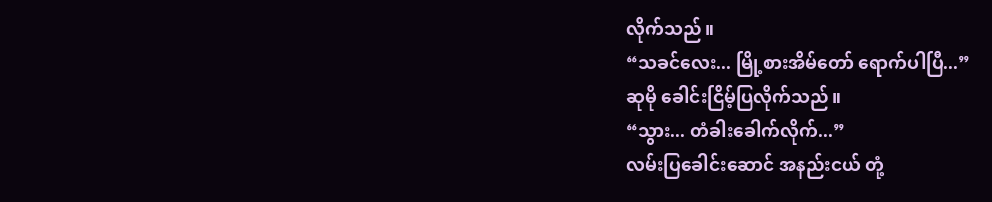လိုက်သည်။
“သခင်လေး... မြို့စားအိမ်တော် ရောက်ပါပြီ...”
ဆုမို ခေါင်းငြိမ့်ပြလိုက်သည်။
“သွား... တံခါးခေါက်လိုက်...”
လမ်းပြခေါင်းဆောင် အနည်းငယ် တုံ့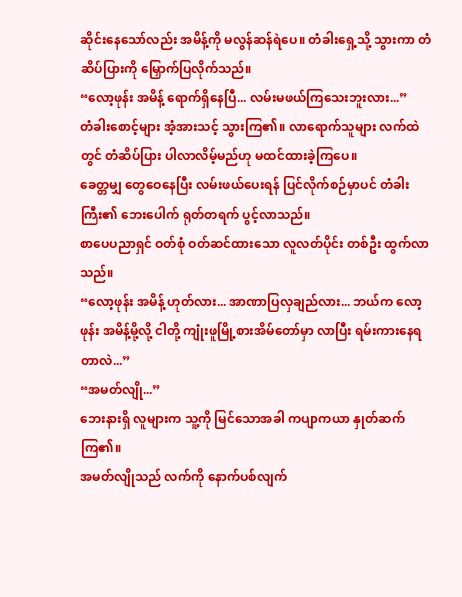ဆိုင်းနေသော်လည်း အမိန့်ကို မလွန်ဆန်ရဲပေ။ တံခါးရှေ့သို့ သွားကာ တံဆိပ်ပြားကို မြှောက်ပြလိုက်သည်။
“လော့ဖုန်း အမိန့် ရောက်ရှိနေပြီ... လမ်းမဖယ်ကြသေးဘူးလား...”
တံခါးစောင့်များ အံ့အားသင့် သွားကြ၏။ လာရောက်သူများ လက်ထဲတွင် တံဆိပ်ပြား ပါလာလိမ့်မည်ဟု မထင်ထားခဲ့ကြပေ။
ခေတ္တမျှ တွေဝေနေပြီး လမ်းဖယ်ပေးရန် ပြင်လိုက်စဉ်မှာပင် တံခါးကြီး၏ ဘေးပေါက် ရုတ်တရက် ပွင့်လာသည်။
စာပေပညာရှင် ဝတ်စုံ ဝတ်ဆင်ထားသော လူလတ်ပိုင်း တစ်ဦး ထွက်လာသည်။
“လော့ဖုန်း အမိန့် ဟုတ်လား... အာဏာပြလှချည်လား... ဘယ်က လော့ဖုန်း အမိန့်မို့လို့ ငါတို့ ကျုံးဖူမြို့စားအိမ်တော်မှာ လာပြီး ရမ်းကားနေရတာလဲ...”
“အမတ်လျို...”
ဘေးနားရှိ လူများက သူ့ကို မြင်သောအခါ ကပျာကယာ နှုတ်ဆက်ကြ၏။
အမတ်လျိုသည် လက်ကို နောက်ပစ်လျက်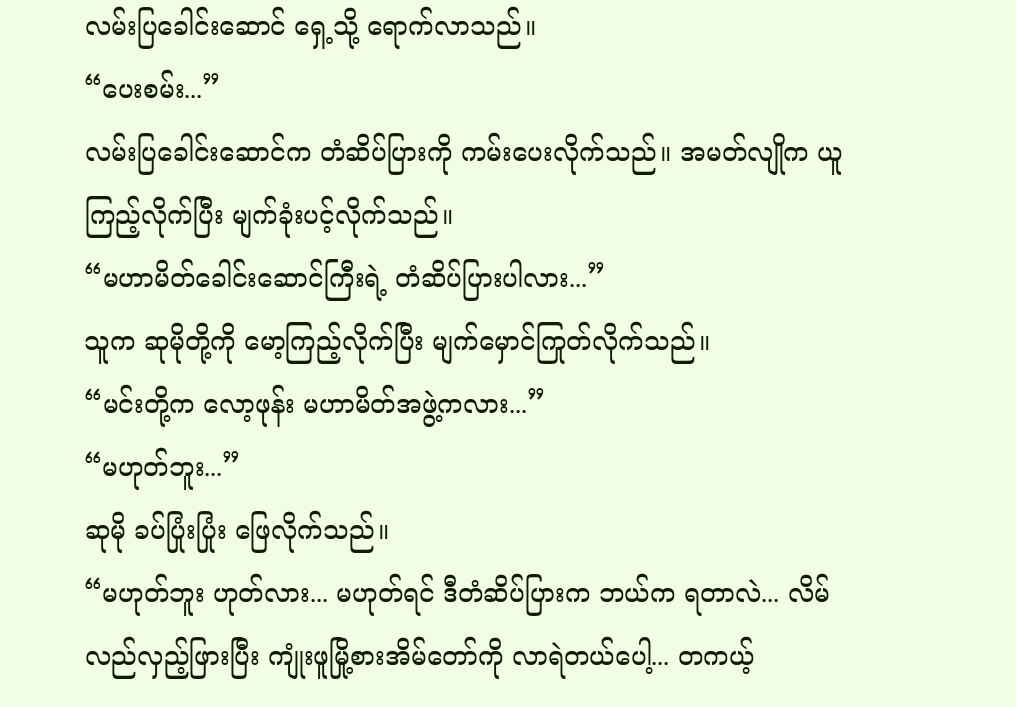လမ်းပြခေါင်းဆောင် ရှေ့သို့ ရောက်လာသည်။
“ပေးစမ်း...”
လမ်းပြခေါင်းဆောင်က တံဆိပ်ပြားကို ကမ်းပေးလိုက်သည်။ အမတ်လျိုက ယူကြည့်လိုက်ပြီး မျက်ခုံးပင့်လိုက်သည်။
“မဟာမိတ်ခေါင်းဆောင်ကြီးရဲ့ တံဆိပ်ပြားပါလား...”
သူက ဆုမိုတို့ကို မော့ကြည့်လိုက်ပြီး မျက်မှောင်ကြုတ်လိုက်သည်။
“မင်းတို့က လော့ဖုန်း မဟာမိတ်အဖွဲ့ကလား...”
“မဟုတ်ဘူး...”
ဆုမို ခပ်ပြုံးပြုံး ဖြေလိုက်သည်။
“မဟုတ်ဘူး ဟုတ်လား... မဟုတ်ရင် ဒီတံဆိပ်ပြားက ဘယ်က ရတာလဲ... လိမ်လည်လှည့်ဖြားပြီး ကျုံးဖူမြို့စားအိမ်တော်ကို လာရဲတယ်ပေါ့... တကယ့်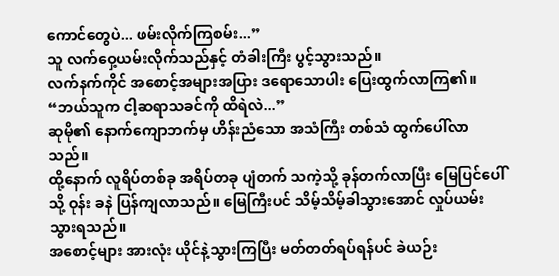ကောင်တွေပဲ... ဖမ်းလိုက်ကြစမ်း...”
သူ လက်ဝှေ့ယမ်းလိုက်သည်နှင့် တံခါးကြီး ပွင့်သွားသည်။
လက်နက်ကိုင် အစောင့်အများအပြား ဒရောသောပါး ပြေးထွက်လာကြ၏။
“ဘယ်သူက ငါ့ဆရာသခင်ကို ထိရဲလဲ...”
ဆုမို၏ နောက်ကျောဘက်မှ ဟိန်းညံသော အသံကြီး တစ်သံ ထွက်ပေါ်လာသည်။
ထို့နောက် လူရိပ်တစ်ခု အရိပ်တခု ပျံတက် သကဲ့သို့ ခုန်တက်လာပြီး မြေပြင်ပေါ်သို့ ဝုန်း ခနဲ ပြန်ကျလာသည်။ မြေကြီးပင် သိမ့်သိမ့်ခါသွားအောင် လှုပ်ယမ်းသွားရသည်။
အစောင့်များ အားလုံး ယိုင်နဲ့သွားကြပြီး မတ်တတ်ရပ်ရန်ပင် ခဲယဉ်း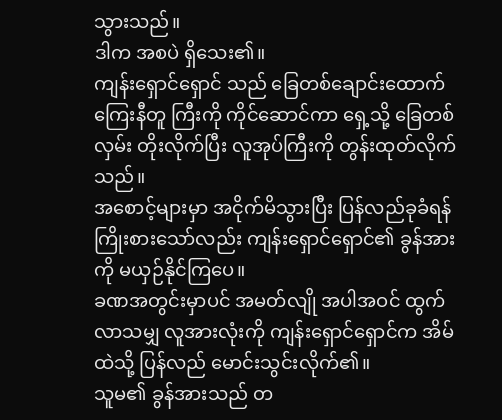သွားသည်။
ဒါက အစပဲ ရှိသေး၏။
ကျန်းရှောင်ရှောင် သည် ခြေတစ်ချောင်းထောက် ကြေးနီတူ ကြီးကို ကိုင်ဆောင်ကာ ရှေ့သို့ ခြေတစ်လှမ်း တိုးလိုက်ပြီး လူအုပ်ကြီးကို တွန်းထုတ်လိုက်သည်။
အစောင့်များမှာ အငိုက်မိသွားပြီး ပြန်လည်ခုခံရန် ကြိုးစားသော်လည်း ကျန်းရှောင်ရှောင်၏ ခွန်အားကို မယှဉ်နိုင်ကြပေ။
ခဏအတွင်းမှာပင် အမတ်လျို အပါအဝင် ထွက်လာသမျှ လူအားလုံးကို ကျန်းရှောင်ရှောင်က အိမ်ထဲသို့ ပြန်လည် မောင်းသွင်းလိုက်၏။
သူမ၏ ခွန်အားသည် တ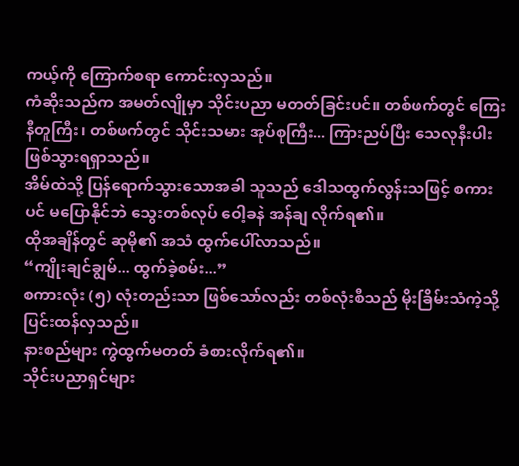ကယ့်ကို ကြောက်စရာ ကောင်းလှသည်။
ကံဆိုးသည်က အမတ်လျိုမှာ သိုင်းပညာ မတတ်ခြင်းပင်။ တစ်ဖက်တွင် ကြေးနီတူကြီး၊ တစ်ဖက်တွင် သိုင်းသမား အုပ်စုကြီး... ကြားညပ်ပြီး သေလုနီးပါး ဖြစ်သွားရရှာသည်။
အိမ်ထဲသို့ ပြန်ရောက်သွားသောအခါ သူသည် ဒေါသထွက်လွန်းသဖြင့် စကားပင် မပြောနိုင်ဘဲ သွေးတစ်လုပ် ဝေါ့ခနဲ အန်ချ လိုက်ရ၏။
ထိုအချိန်တွင် ဆုမို၏ အသံ ထွက်ပေါ်လာသည်။
“ကျိုးချင်ချွမ်... ထွက်ခဲ့စမ်း...”
စကားလုံး (၅) လုံးတည်းသာ ဖြစ်သော်လည်း တစ်လုံးစီသည် မိုးခြိမ်းသံကဲ့သို့ ပြင်းထန်လှသည်။
နားစည်များ ကွဲထွက်မတတ် ခံစားလိုက်ရ၏။
သိုင်းပညာရှင်များ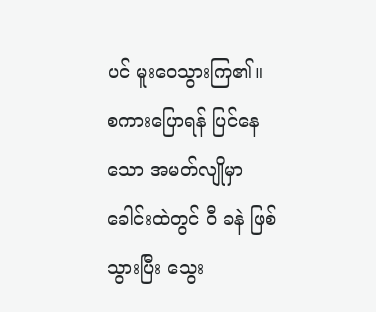ပင် မူးဝေသွားကြ၏။ စကားပြောရန် ပြင်နေသော အမတ်လျိုမှာ ခေါင်းထဲတွင် ဝီ ခနဲ ဖြစ်သွားပြီး သွေး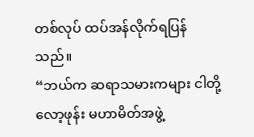တစ်လုပ် ထပ်အန်လိုက်ရပြန်သည်။
“ဘယ်က ဆရာသမားကများ ငါတို့ လော့ဖုန်း မဟာမိတ်အဖွဲ့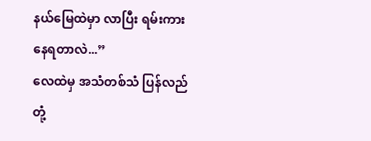နယ်မြေထဲမှာ လာပြီး ရမ်းကားနေရတာလဲ...”
လေထဲမှ အသံတစ်သံ ပြန်လည် တုံ့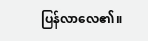ပြန်လာလေ၏။